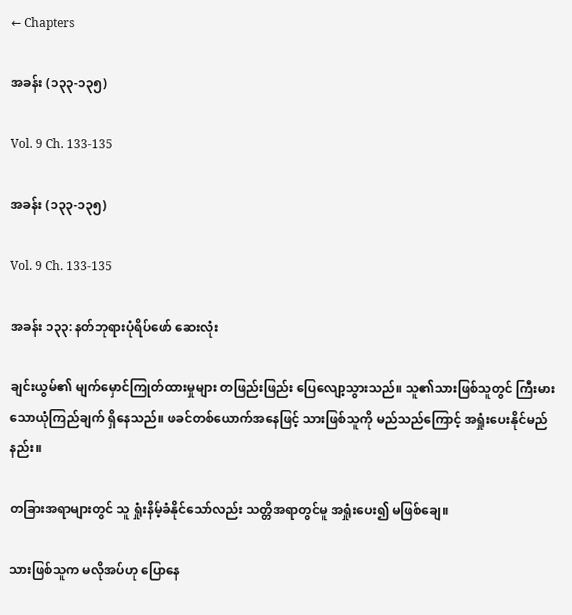← Chapters

အခန်း (၁၃၃-၁၃၅)

Vol. 9 Ch. 133-135

အခန်း (၁၃၃-၁၃၅)

Vol. 9 Ch. 133-135

အခန်း ၁၃၃: နတ်ဘုရားပုံရိပ်ဖော် ဆေးလုံး

ချင်းယွမ်၏ မျက်မှောင်ကြုတ်ထားမှုများ တဖြည်းဖြည်း ပြေလျော့သွားသည်။ သူ၏သားဖြစ်သူတွင် ကြီးမားသောယုံကြည်ချက် ရှိနေသည်။ ဖခင်တစ်ယောက်အနေဖြင့် သားဖြစ်သူကို မည်သည်ကြောင့် အရှုံးပေးနိုင်မည်နည်း။

တခြားအရာများတွင် သူ ရှုံးနိမ့်ခံနိုင်သော်လည်း သတ္တိအရာတွင်မူ အရှုံးပေး၍ မဖြစ်ချေ။

သားဖြစ်သူက မလိုအပ်ဟု ပြောနေ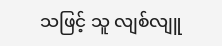သဖြင့် သူ လျစ်လျူ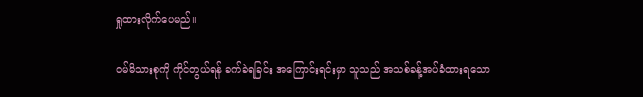ရှုထားလိုက်ပေမည်။

ဝမ်မိသားစုကို ကိုင်တွယ်ရန် ခက်ခဲရခြင်း အကြောင်းရင်းမှာ သူသည် အသစ်ခန့်အပ်ခံထားရသော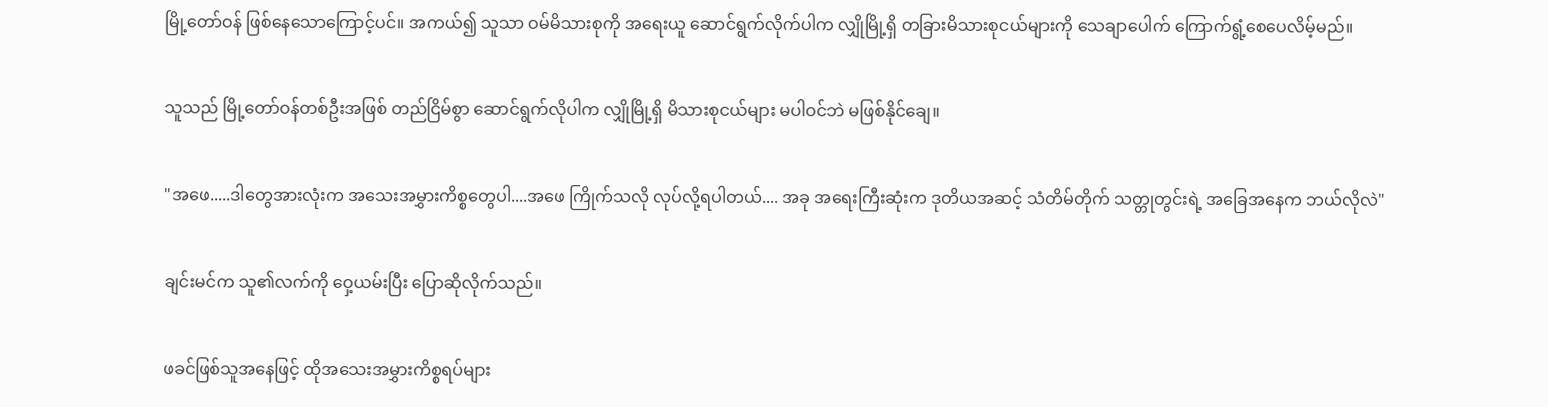မြို့တော်ဝန် ဖြစ်နေသောကြောင့်ပင်။ အကယ်၍ သူသာ ဝမ်မိသားစုကို အရေးယူ ဆောင်ရွက်လိုက်ပါက လျှိုမြို့ရှိ တခြားမိသားစုငယ်များကို သေချာပေါက် ကြောက်ရွံ့စေပေလိမ့်မည်။

သူသည် မြို့တော်ဝန်တစ်ဦးအဖြစ် တည်ငြိမ်စွာ ဆောင်ရွက်လိုပါက လျှိုမြို့ရှိ မိသားစုငယ်များ မပါဝင်ဘဲ မဖြစ်နိုင်ချေ။

"အဖေ.....ဒါတွေအားလုံးက အသေးအမွှားကိစ္စတွေပါ....အဖေ ကြိုက်သလို လုပ်လို့ရပါတယ်.... အခု အရေးကြီးဆုံးက ဒုတိယအဆင့် သံတိမ်တိုက် သတ္တုတွင်းရဲ့ အခြေအနေက ဘယ်လိုလဲ"

ချင်းမင်က သူ၏လက်ကို ဝှေ့ယမ်းပြီး ပြောဆိုလိုက်သည်။

ဖခင်ဖြစ်သူအနေဖြင့် ထိုအသေးအမွှားကိစ္စရပ်များ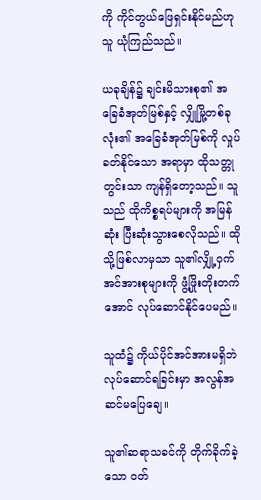ကို ကိုင်တွယ်ဖြေရှင်းနိုင်မည်ဟု သူ ယုံကြည်သည်။

ယခုချိန်၌ ချင်းမိသားစု၏ အခြေခံအုတ်မြစ်နှင့် လျှိုမြို့တစ်ခုလုံး၏ အခြေခံအုတ်မြစ်ကို လှုပ်ခတ်နိုင်သော အရာမှာ ထိုသတ္တုတွင်းသာ ကျန်ရှိတော့သည်။ သူသည် ထိုကိစ္စရပ်များကို အမြန်ဆုံး ပြီးဆုံးသွားစေလိုသည်။ ထိုသို့ဖြစ်လာမှသာ သူ၏လျှို့ဝှက်အင်အားစုများကို ဖွံ့ဖြိုးတိုးတက်အောင် လုပ်ဆောင်နိုင်ပေမည်။

သူထံ၌ ကိုယ်ပိုင်အင်အားမရှိဘဲ လုပ်ဆောင်ရခြင်းမှာ အလွန်အဆင်မပြေချေ။

သူ၏ဆရာသခင်ကို တိုက်ခိုက်ခဲ့သော ဝတ်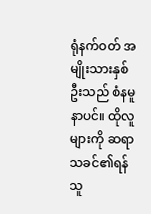ရုံနက်ဝတ် အမျိုးသားနှစ်ဦးသည် စံနမူနာပင်။ ထိုလူများကို ဆရာသခင်၏ရန်သူ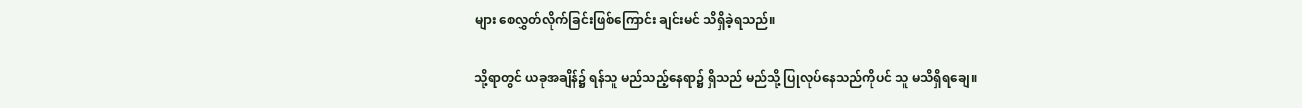များ စေလွှတ်လိုက်ခြင်းဖြစ်ကြောင်း ချင်းမင် သိရှိခဲ့ရသည်။

သို့ရာတွင် ယခုအချိန်၌ ရန်သူ မည်သည့်နေရာ၌ ရှိသည် မည်သို့ ပြုလုပ်နေသည်ကိုပင် သူ မသိရှိရချေ။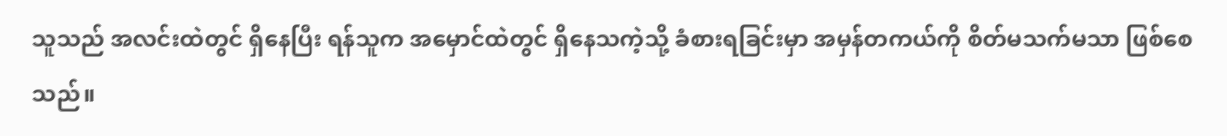သူသည် အလင်းထဲတွင် ရှိနေပြီး ရန်သူက အမှောင်ထဲတွင် ရှိနေသကဲ့သို့ ခံစားရခြင်းမှာ အမှန်တကယ်ကို စိတ်မသက်မသာ ဖြစ်စေသည်။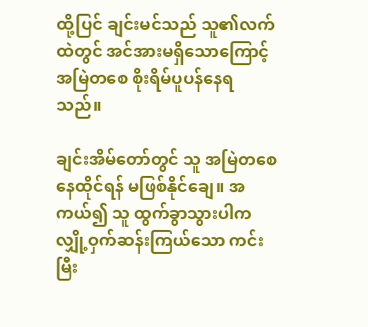ထို့ပြင် ချင်းမင်သည် သူ၏လက်ထဲတွင် အင်အားမရှိသောကြောင့် အမြဲတစေ စိုးရိမ်ပူပန်နေရသည်။

ချင်းအိမ်တော်တွင် သူ အမြဲတစေ နေထိုင်ရန် မဖြစ်နိုင်ချေ။ အကယ်၍ သူ ထွက်ခွာသွားပါက လျှို့ဝှက်ဆန်းကြယ်သော ကင်းမြီး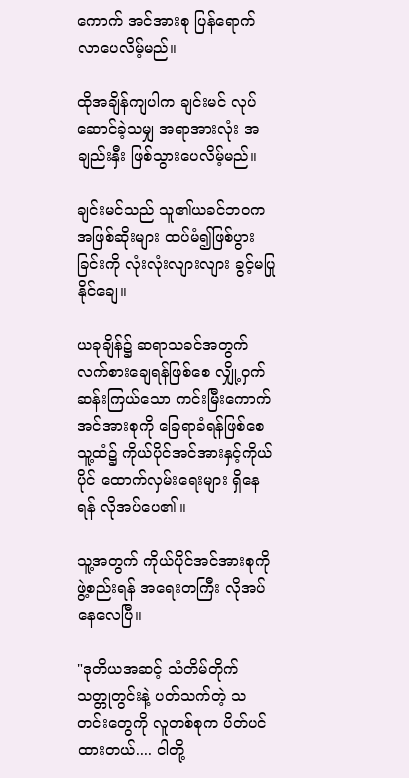ကောက် အင်အားစု ပြန်ရောက်လာပေလိမ့်မည်။

ထိုအချိန်ကျပါက ချင်းမင် လုပ်ဆောင်ခဲ့သမျှ အရာအားလုံး အချည်းနှီး ဖြစ်သွားပေလိမ့်မည်။

ချင်းမင်သည် သူ၏ယခင်ဘဝက အဖြစ်ဆိုးများ ထပ်မံ၍ဖြစ်ပွားခြင်းကို လုံးလုံးလျားလျား ခွင့်မပြုနိုင်ချေ။

ယခုချိန်၌ ဆရာသခင်အတွက် လက်စားချေရန်ဖြစ်စေ လျှို့ဝှက်ဆန်းကြယ်သော ကင်းမြီးကောက် အင်အားစုကို ခြေရာခံရန်ဖြစ်စေ သူ့ထံ၌ ကိုယ်ပိုင်အင်အားနှင့်ကိုယ်ပိုင် ထောက်လှမ်းရေးများ ရှိနေရန် လိုအပ်ပေ၏။

သူ့အတွက် ကိုယ်ပိုင်အင်အားစုကို ဖွဲ့စည်းရန် အရေးတကြီး လိုအပ်နေလေပြီ။

"ဒုတိယအဆင့် သံတိမ်တိုက် သတ္တုတွင်းနဲ့ ပတ်သက်တဲ့ သတင်းတွေကို လူတစ်စုက ပိတ်ပင်ထားတယ်.... ငါတို့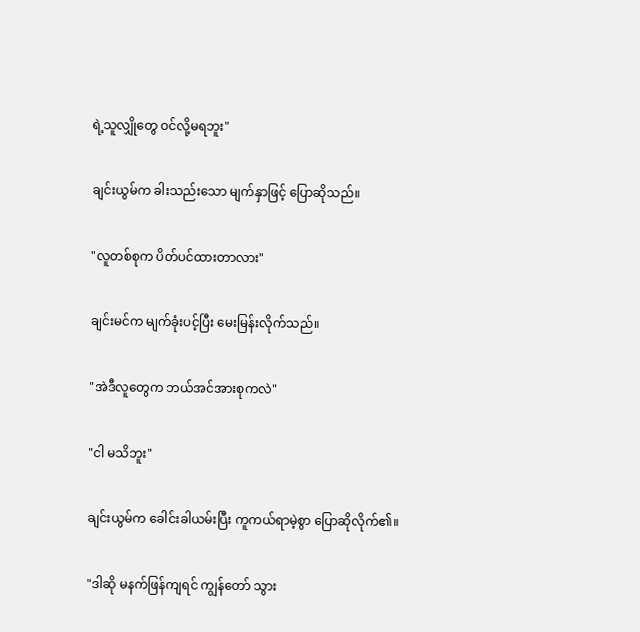ရဲ့သူလျှိုတွေ ဝင်လို့မရဘူး"

ချင်းယွမ်က ခါးသည်းသော မျက်နှာဖြင့် ပြောဆိုသည်။

"လူတစ်စုက ပိတ်ပင်ထားတာလား"

ချင်းမင်က မျက်ခုံးပင့်ပြီး မေးမြန်းလိုက်သည်။

"အဲဒီလူတွေက ဘယ်အင်အားစုကလဲ"

"ငါ မသိဘူး"

ချင်းယွမ်က ခေါင်းခါယမ်းပြီး ကူကယ်ရာမဲ့စွာ ပြောဆိုလိုက်၏။

"ဒါဆို မနက်ဖြန်ကျရင် ကျွန်တော် သွား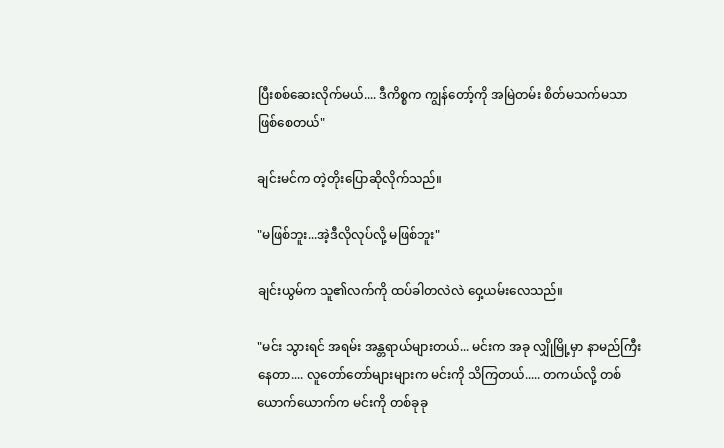ပြီးစစ်ဆေးလိုက်မယ်.... ဒီကိစ္စက ကျွန်တော့်ကို အမြဲတမ်း စိတ်မသက်မသာ ဖြစ်စေတယ်"

ချင်းမင်က တဲ့တိုးပြောဆိုလိုက်သည်။

"မဖြစ်ဘူး...အဲ့ဒီလိုလုပ်လို့ မဖြစ်ဘူး"

ချင်းယွမ်က သူ၏လက်ကို ထပ်ခါတလဲလဲ ဝှေ့ယမ်းလေသည်။

"မင်း သွားရင် အရမ်း အန္တရာယ်များတယ်... မင်းက အခု လျှိုမြို့မှာ နာမည်ကြီးနေတာ.... လူတော်တော်များများက မင်းကို သိကြတယ်..... တကယ်လို့ တစ်ယောက်ယောက်က မင်းကို တစ်ခုခု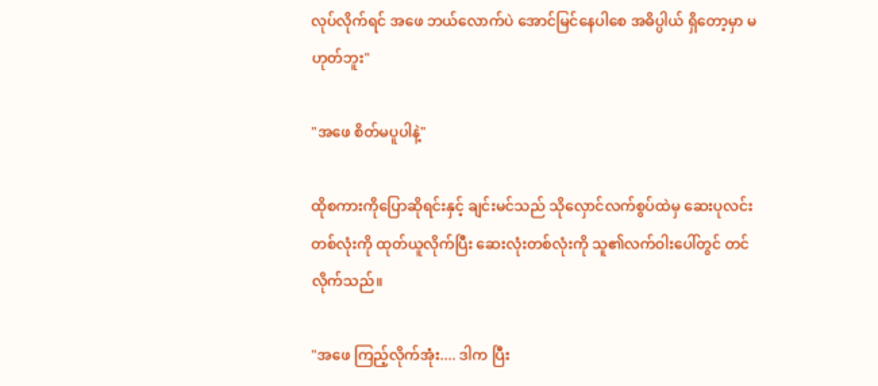လုပ်လိုက်ရင် အဖေ ဘယ်လောက်ပဲ အောင်မြင်နေပါစေ အဓိပ္ပါယ် ရှိတော့မှာ မဟုတ်ဘူး"

"အဖေ စိတ်မပူပါနဲ့"

ထိုစကားကိုပြောဆိုရင်းနှင့် ချင်းမင်သည် သိုလှောင်လက်စွပ်ထဲမှ ဆေးပုလင်းတစ်လုံးကို ထုတ်ယူလိုက်ပြီး ဆေးလုံးတစ်လုံးကို သူ၏လက်ဝါးပေါ်တွင် တင်လိုက်သည်။

"အဖေ ကြည့်လိုက်အုံး.... ဒါက ပြီး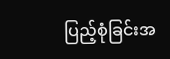ပြည့်စုံခြင်းအ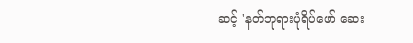ဆင့် 'နတ်ဘုရားပုံရိပ်ဖော် ဆေး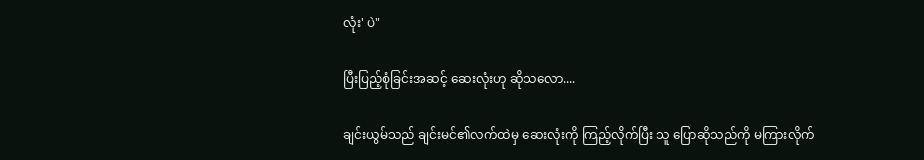လုံး' ပဲ"

ပြီးပြည့်စုံခြင်းအဆင့် ဆေးလုံးဟု ဆိုသလော....

ချင်းယွမ်သည် ချင်းမင်၏လက်ထဲမှ ဆေးလုံးကို ကြည့်လိုက်ပြီး သူ ပြောဆိုသည်ကို မကြားလိုက်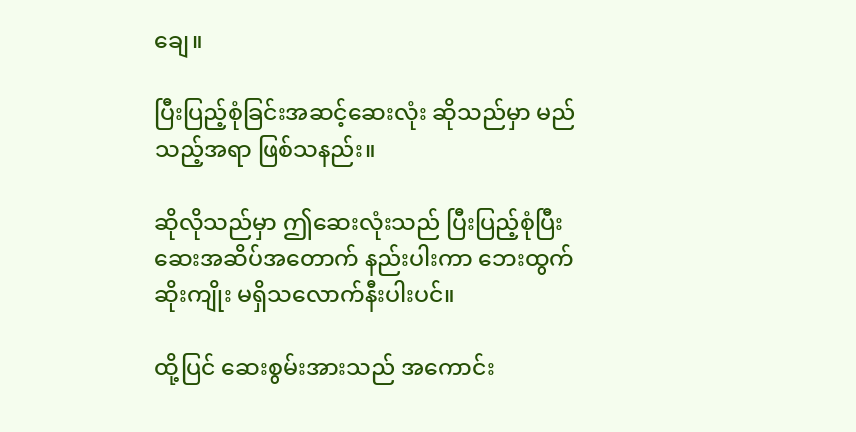ချေ။

ပြီးပြည့်စုံခြင်းအဆင့်ဆေးလုံး ဆိုသည်မှာ မည်သည့်အရာ ဖြစ်သနည်း။

ဆိုလိုသည်မှာ ဤဆေးလုံးသည် ပြီးပြည့်စုံပြီး ဆေးအဆိပ်အတောက် နည်းပါးကာ ဘေးထွက်ဆိုးကျိုး မရှိသလောက်နီးပါးပင်။

ထို့ပြင် ဆေးစွမ်းအားသည် အကောင်း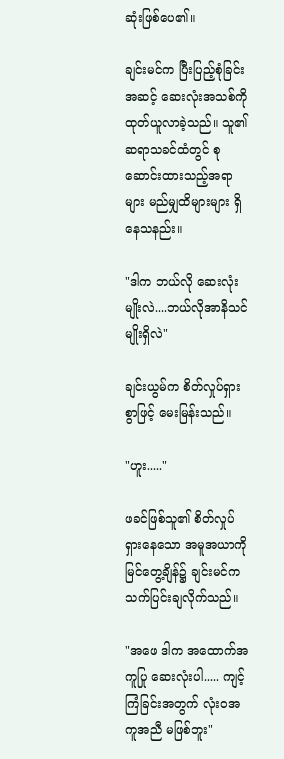ဆုံးဖြစ်ပေ၏။

ချင်းမင်က ပြီးပြည့်စုံခြင်းအဆင့် ဆေးလုံးအသစ်ကို ထုတ်ယူလာခဲ့သည်။ သူ၏ဆရာသခင်ထံတွင် စုဆောင်းထားသည့်အရာများ မည်မျှထိများများ ရှိနေသနည်း။

"ဒါက ဘယ်လို ဆေးလုံးမျိုးလဲ....ဘယ်လိုအာနိသင်မျိုးရှိလဲ"

ချင်းယွမ်က စိတ်လှုပ်ရှားစွာဖြင့် မေးမြန်းသည်။

"ဟူး....."

ဖခင်ဖြစ်သူ၏ စိတ်လှုပ်ရှားနေသော အမူအယာကို မြင်တွေ့ချိန်၌ ချင်းမင်က သက်ပြင်းချလိုက်သည်။

"အဖေ ဒါက အထောက်အကူပြု ဆေးလုံးပါ..... ကျင့်ကြံခြင်းအတွက် လုံးဝအကူအညီ မဖြစ်ဘူး"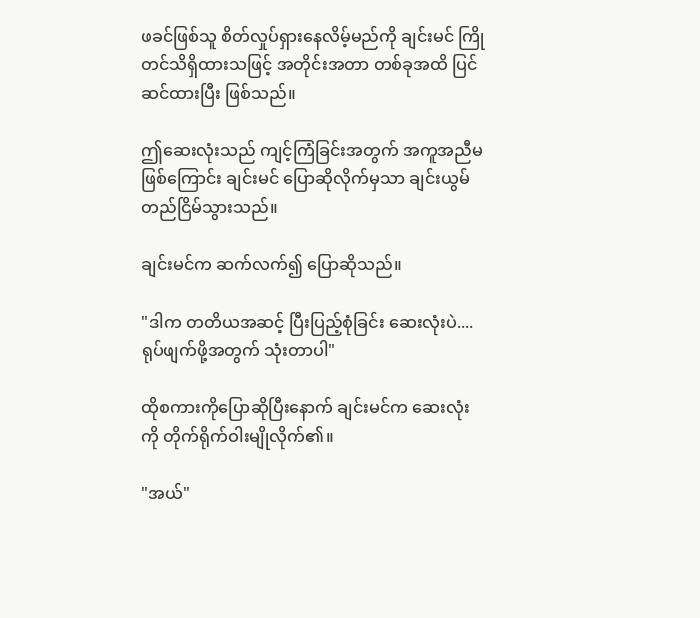ဖခင်ဖြစ်သူ စိတ်လှုပ်ရှားနေလိမ့်မည်ကို ချင်းမင် ကြိုတင်သိရှိထားသဖြင့် အတိုင်းအတာ တစ်ခုအထိ ပြင်ဆင်ထားပြီး ဖြစ်သည်။

ဤဆေးလုံးသည် ကျင့်ကြံခြင်းအတွက် အကူအညီမဖြစ်ကြောင်း ချင်းမင် ပြောဆိုလိုက်မှသာ ချင်းယွမ် တည်ငြိမ်သွားသည်။

ချင်းမင်က ဆက်လက်၍ ပြောဆိုသည်။

"ဒါက တတိယအဆင့် ပြီးပြည့်စုံခြင်း ဆေးလုံးပဲ.... ရုပ်ဖျက်ဖို့အတွက် သုံးတာပါ"

ထိုစကားကိုပြောဆိုပြီးနောက် ချင်းမင်က ဆေးလုံးကို တိုက်ရိုက်ဝါးမျိုလိုက်၏။

"အယ်"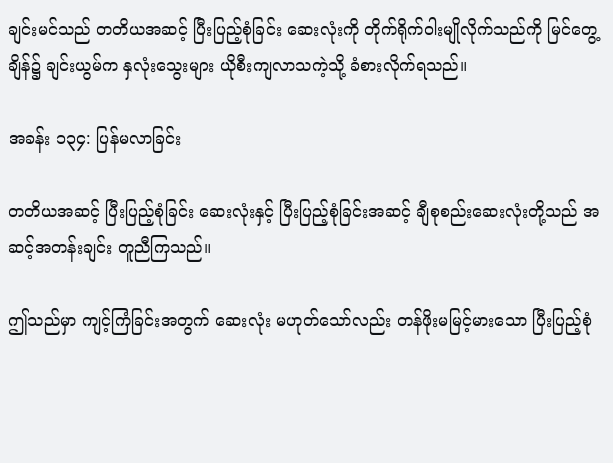ချင်းမင်သည် တတိယအဆင့် ပြီးပြည့်စုံခြင်း ဆေးလုံးကို တိုက်ရိုက်ဝါးမျိုလိုက်သည်ကို မြင်တွေ့ချိန်၌ ချင်းယွမ်က နှလုံးသွေးများ ယိုစီးကျလာသကဲ့သို့ ခံစားလိုက်ရသည်။

အခန်း ၁၃၄: ပြန်မလာခြင်း

တတိယအဆင့် ပြီးပြည့်စုံခြင်း ဆေးလုံးနှင့် ပြီးပြည့်စုံခြင်းအဆင့် ချီစုစည်းဆေးလုံးတို့သည် အဆင့်အတန်းချင်း တူညီကြသည်။

ဤသည်မှာ ကျင့်ကြံခြင်းအတွက် ဆေးလုံး မဟုတ်သော်လည်း တန်ဖိုးမမြင့်မားသော ပြီးပြည့်စုံ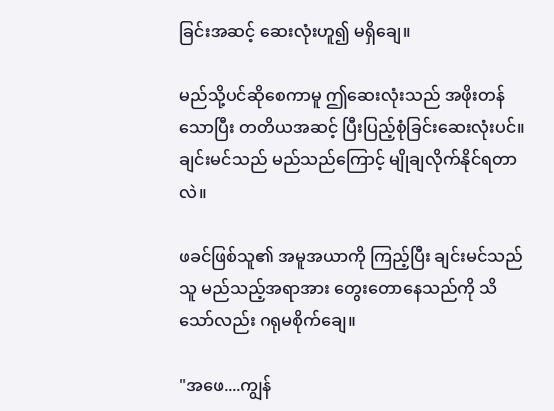ခြင်းအဆင့် ဆေးလုံးဟူ၍ မရှိချေ။

မည်သို့ပင်ဆိုစေကာမူ ဤဆေးလုံးသည် အဖိုးတန်သောပြီး တတိယအဆင့် ပြီးပြည့်စုံခြင်းဆေးလုံးပင်။ ချင်းမင်သည် မည်သည်ကြောင့် မျိုချလိုက်နိုင်ရတာလဲ။

ဖခင်ဖြစ်သူ၏ အမူအယာကို ကြည့်ပြီး ချင်းမင်သည် သူ မည်သည့်အရာအား တွေးတောနေသည်ကို သိသော်လည်း ဂရုမစိုက်ချေ။

"အဖေ....ကျွန်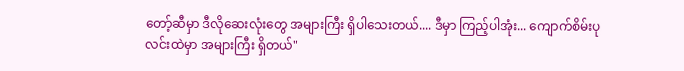တော့်ဆီမှာ ဒီလိုဆေးလုံးတွေ အများကြီး ရှိပါသေးတယ်.... ဒီမှာ ကြည့်ပါအုံး... ကျောက်စိမ်းပုလင်းထဲမှာ အများကြီး ရှိတယ်"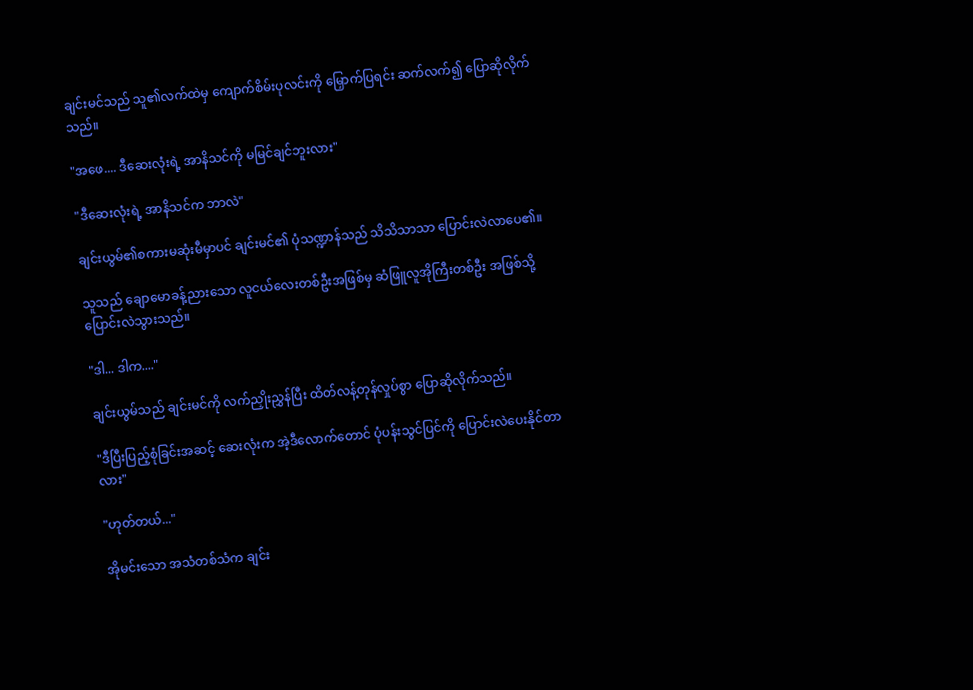ချင်းမင်သည် သူ၏လက်ထဲမှ ကျောက်စိမ်းပုလင်းကို မြှောက်ပြရင်း ဆက်လက်၍ ပြောဆိုလိုက်သည်။

"အဖေ.... ဒီဆေးလုံးရဲ့ အာနိသင်ကို မမြင်ချင်ဘူးလား"

"ဒီဆေးလုံးရဲ့ အာနိသင်က ဘာလဲ"

ချင်းယွမ်၏စကားမဆုံးမီမှာပင် ချင်းမင်၏ ပုံသဏ္ဍာန်သည် သိသိသာသာ ပြောင်းလဲလာပေ၏။

သူသည် ချောမောခန့်ညားသော လူငယ်လေးတစ်ဦးအဖြစ်မှ ဆံဖြူလူအိုကြီးတစ်ဦး အဖြစ်သို့ ပြောင်းလဲသွားသည်။

"ဒါ... ဒါက...."

ချင်းယွမ်သည် ချင်းမင်ကို လက်ညှိုးညွှန်ပြီး ထိတ်လန့်တုန်လှုပ်စွာ ပြောဆိုလိုက်သည်။

"ဒီပြီးပြည့်စုံခြင်းအဆင့် ဆေးလုံးက အဲ့ဒီလောက်တောင် ပုံပန်းသွင်ပြင်ကို ပြောင်းလဲပေးနိုင်တာလား"

"ဟုတ်တယ်..."

အိုမင်းသော အသံတစ်သံက ချင်း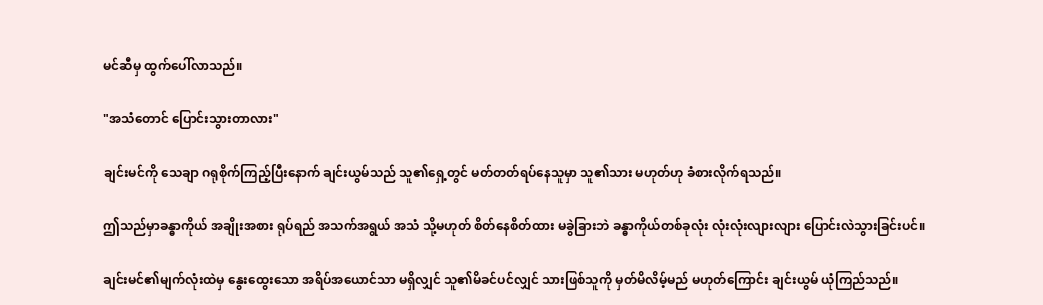မင်ဆီမှ ထွက်ပေါ်လာသည်။

"အသံတောင် ပြောင်းသွားတာလား"

ချင်းမင်ကို သေချာ ဂရုစိုက်ကြည့်ပြီးနောက် ချင်းယွမ်သည် သူ၏ရှေ့တွင် မတ်တတ်ရပ်နေသူမှာ သူ၏သား မဟုတ်ဟု ခံစားလိုက်ရသည်။

ဤသည်မှာခန္ဓာကိုယ် အချိုးအစား ရုပ်ရည် အသက်အရွယ် အသံ သို့မဟုတ် စိတ်နေစိတ်ထား မခွဲခြားဘဲ ခန္ဓာကိုယ်တစ်ခုလုံး လုံးလုံးလျားလျား ပြောင်းလဲသွားခြင်းပင်။

ချင်းမင်၏မျက်လုံးထဲမှ နွေးထွေးသော အရိပ်အယောင်သာ မရှိလျှင် သူ၏မိခင်ပင်လျှင် သားဖြစ်သူကို မှတ်မိလိမ့်မည် မဟုတ်ကြောင်း ချင်းယွမ် ယုံကြည်သည်။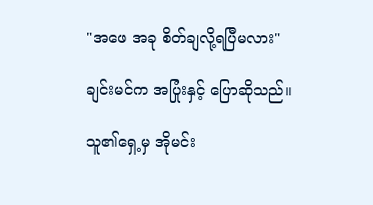"အဖေ အခု စိတ်ချလို့ရပြီမလား"

ချင်းမင်က အပြုံးနှင့် ပြောဆိုသည်။

သူ၏ရှေ့မှ အိုမင်း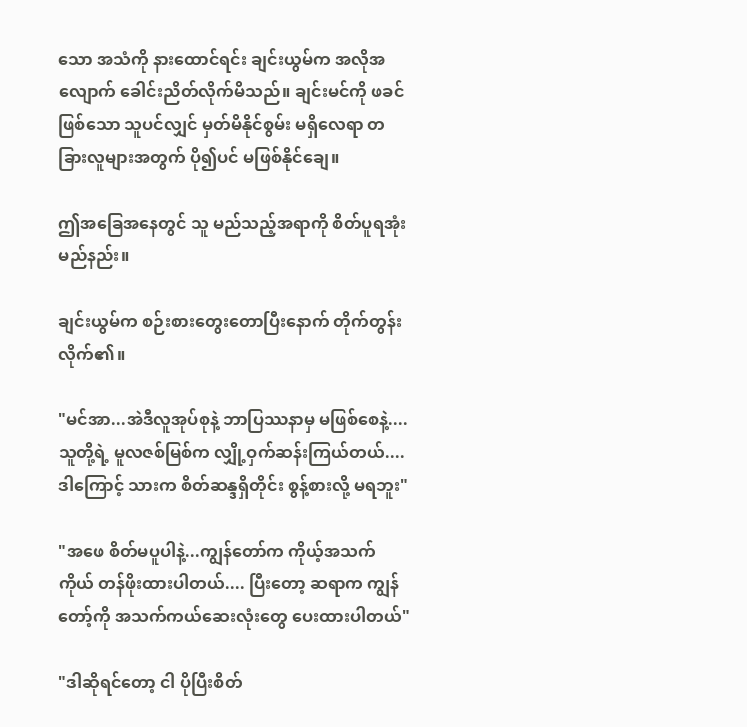သော အသံကို နားထောင်ရင်း ချင်းယွမ်က အလိုအလျောက် ခေါင်းညိတ်လိုက်မိသည်။ ချင်းမင်ကို ဖခင်ဖြစ်သော သူပင်လျှင် မှတ်မိနိုင်စွမ်း မရှိလေရာ တခြားလူများအတွက် ပို၍ပင် မဖြစ်နိုင်ချေ။

ဤအခြေအနေတွင် သူ မည်သည့်အရာကို စိတ်ပူရအုံးမည်နည်း။

ချင်းယွမ်က စဉ်းစားတွေးတောပြီးနောက် တိုက်တွန်းလိုက်၏။

"မင်အာ...အဲဒီလူအုပ်စုနဲ့ ဘာပြဿနာမှ မဖြစ်စေနဲ့....သူတို့ရဲ့ မူလဇစ်မြစ်က လျှို့ဝှက်ဆန်းကြယ်တယ်....ဒါကြောင့် သားက စိတ်ဆန္ဒရှိတိုင်း စွန့်စားလို့ မရဘူး"

"အဖေ စိတ်မပူပါနဲ့...ကျွန်တော်က ကိုယ့်အသက်ကိုယ် တန်ဖိုးထားပါတယ်.... ပြီးတော့ ဆရာက ကျွန်တော့်ကို အသက်ကယ်ဆေးလုံးတွေ ပေးထားပါတယ်"

"ဒါဆိုရင်တော့ ငါ ပိုပြီးစိတ်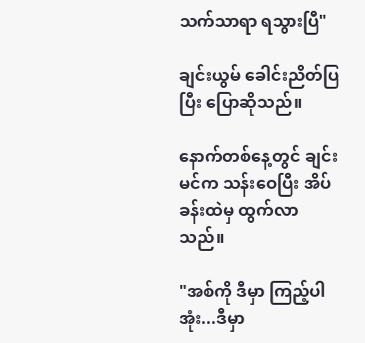သက်သာရာ ရသွားပြီ"

ချင်းယွမ် ခေါင်းညိတ်ပြပြီး ပြောဆိုသည်။

နောက်တစ်နေ့တွင် ချင်းမင်က သန်းဝေပြီး အိပ်ခန်းထဲမှ ထွက်လာသည်။

"အစ်ကို ဒီမှာ ကြည့်ပါအုံး...ဒီမှာ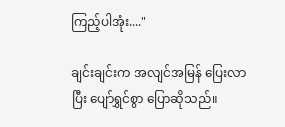ကြည့်ပါအုံး...."

ချင်းချင်းက အလျင်အမြန် ပြေးလာပြီး ပျော်ရွှင်စွာ ပြောဆိုသည်။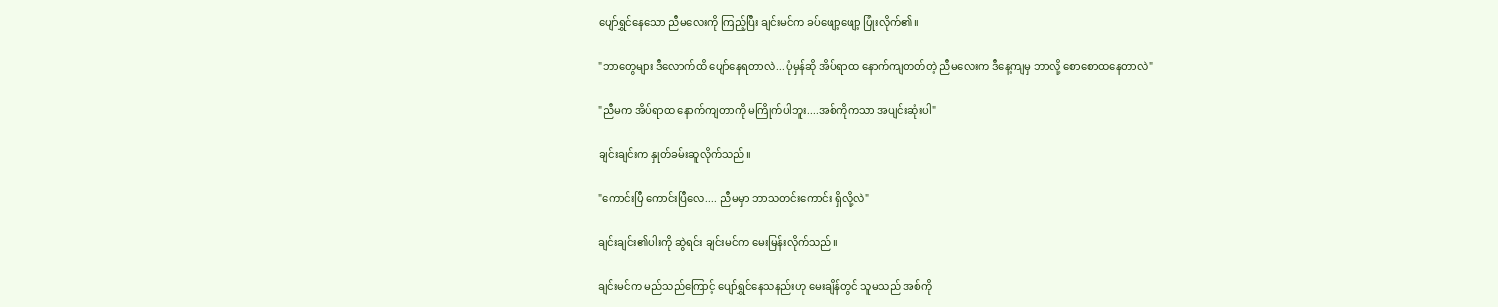ပျော်ရွှင်နေသော ညီမလေးကို ကြည့်ပြီး ချင်းမင်က ခပ်ဖျော့ဖျော့ ပြုံးလိုက်၏။

"ဘာတွေများ ဒီလောက်ထိ ပျော်နေရတာလဲ...ပုံမှန်ဆို အိပ်ရာထ နောက်ကျတတ်တဲ့ ညီမလေးက ဒီနေ့ကျမှ ဘာလို့ စောစောထနေတာလဲ"

"ညီမက အိပ်ရာထ နောက်ကျတာကို မကြိုက်ပါဘူး....အစ်ကိုကသာ အပျင်းဆုံးပါ"

ချင်းချင်းက နှုတ်ခမ်းဆူလိုက်သည်။

"ကောင်းပြီ ကောင်းပြီလေ.... ညီမမှာ ဘာသတင်းကောင်း ရှိလို့လဲ"

ချင်းချင်း၏ပါးကို ဆွဲရင်း ချင်းမင်က မေးမြန်းလိုက်သည်။

ချင်းမင်က မည်သည်ကြောင့် ပျော်ရွှင်နေသနည်းဟု မေးချိန်တွင် သူမသည် အစ်ကို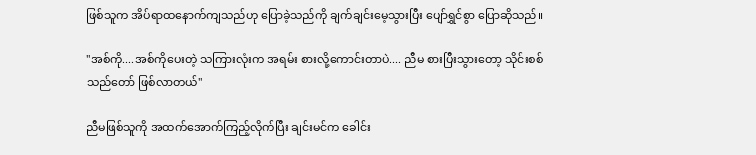ဖြစ်သူက အိပ်ရာထနောက်ကျသည်ဟု ပြောခဲ့သည်ကို ချက်ချင်းမေ့သွားပြီး ပျော်ရွှင်စွာ ပြောဆိုသည်။

"အစ်ကို....အစ်ကိုပေးတဲ့ သကြားလုံးက အရမ်း စားလို့ကောင်းတာပဲ.... ညီမ စားပြီးသွားတော့ သိုင်းစစ်သည်တော် ဖြစ်လာတယ်"

ညီမဖြစ်သူကို အထက်အောက်ကြည့်လိုက်ပြီး ချင်းမင်က ခေါင်း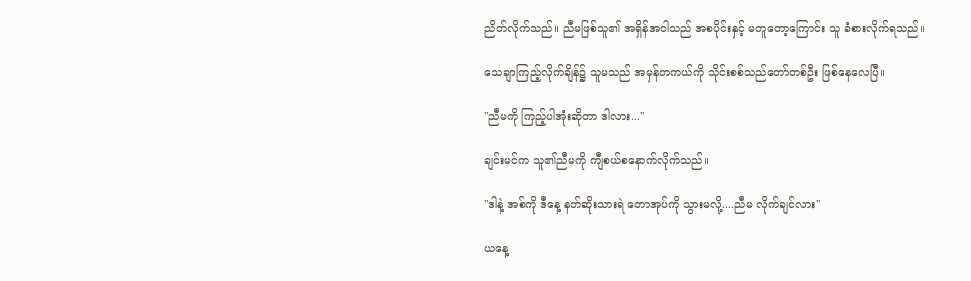ညိတ်လိုက်သည်။ ညီမဖြစ်သူ၏ အရှိန်အဝါသည် အစပိုင်းနှင့် မတူတော့ကြောင်း သူ ခံစားလိုက်ရသည်။

သေချာကြည့်လိုက်ချိန်၌ သူမသည် အမှန်တကယ်ကို သိုင်းစစ်သည်တော်တစ်ဦး ဖြစ်နေလေပြီ။

"ညီမကို ကြည့်ပါအုံးဆိုတာ ဒါလား..."

ချင်းမင်က သူ၏ညီမကို ကျီစယ်စနောက်လိုက်သည်။

"ဒါနဲ့ အစ်ကို ဒီနေ့ နတ်ဆိုးသားရဲ တောအုပ်ကို သွားမလို့....ညီမ လိုက်ချင်လား"

ယနေ့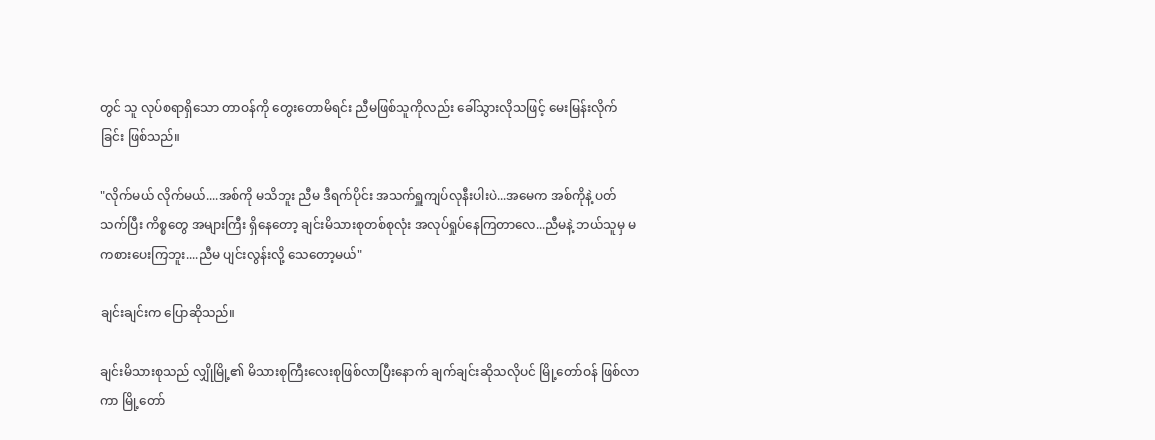တွင် သူ လုပ်စရာရှိသော တာဝန်ကို တွေးတောမိရင်း ညီမဖြစ်သူကိုလည်း ခေါ်သွားလိုသဖြင့် မေးမြန်းလိုက်ခြင်း ဖြစ်သည်။

"လိုက်မယ် လိုက်မယ်....အစ်ကို မသိဘူး ညီမ ဒီရက်ပိုင်း အသက်ရှူကျပ်လုနီးပါးပဲ...အမေက အစ်ကိုနဲ့ ပတ်သက်ပြီး ကိစ္စတွေ အများကြီး ရှိနေတော့ ချင်းမိသားစုတစ်စုလုံး အလုပ်ရှုပ်နေကြတာလေ...ညီမနဲ့ ဘယ်သူမှ မကစားပေးကြဘူး....ညီမ ပျင်းလွန်းလို့ သေတော့မယ်"

ချင်းချင်းက ပြောဆိုသည်။

ချင်းမိသားစုသည် လျှိုမြို့၏ မိသားစုကြီးလေးစုဖြစ်လာပြီးနောက် ချက်ချင်းဆိုသလိုပင် မြို့တော်ဝန် ဖြစ်လာကာ မြို့တော်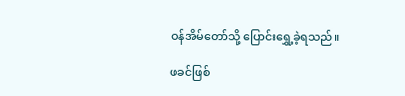ဝန်အိမ်တော်သို့ ပြောင်းရွှေ့ခဲ့ရသည်။

ဖခင်ဖြစ်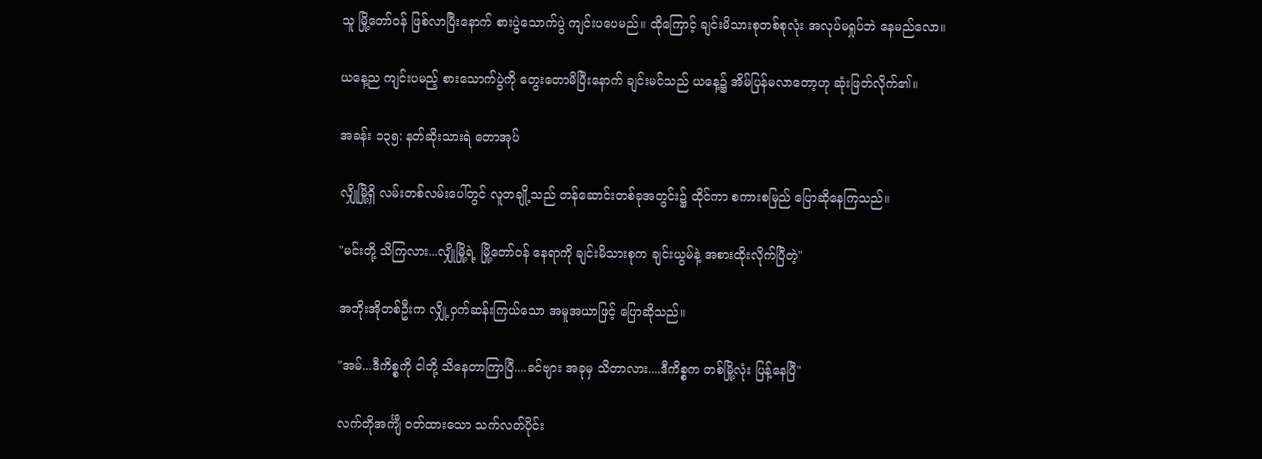သူ မြို့တော်ဝန် ဖြစ်လာပြီးနောက် စားပွဲသောက်ပွဲ ကျင်းပပေမည်။ ထိုကြောင့် ချင်းမိသားစုတစ်စုလုံး အလုပ်မရှုပ်ဘဲ နေမည်လော။

ယနေ့ည ကျင်းပမည့် စားသောက်ပွဲကို တွေးတောမိပြီးနောက် ချင်းမင်သည် ယနေ့၌ အိမ်ပြန်မလာတော့ဟု ဆုံးဖြတ်လိုက်၏။

အခန်း ၁၃၅: နတ်ဆိုးသားရဲ တောအုပ်

လျှိုမြို့ရှိ လမ်းတစ်လမ်းပေါ်တွင် လူတချို့သည် တန်ဆောင်းတစ်ခုအတွင်း၌ ထိုင်ကာ စကားစမြည် ပြောဆိုနေကြသည်။

"မင်းတို့ သိကြလား...လျှိုမြို့ရဲ့ မြို့တော်ဝန် နေရာကို ချင်းမိသားစုက ချင်းယွမ်နဲ့ အစားထိုးလိုက်ပြီတဲ့"

အဘိုးအိုတစ်ဦးက လျှို့ဝှက်ဆန်းကြယ်သော အမူအယာဖြင့် ပြောဆိုသည်။

"အမ်...ဒီကိစ္စကို ငါတို့ သိနေတာကြာပြီ....ခင်ဗျား အခုမှ သိတာလား....ဒီကိစ္စက တစ်မြို့လုံး ပြန့်နေပြီ"

လက်တိုအင်္ကျီ ဝတ်ထားသော သက်လတ်ပိုင်း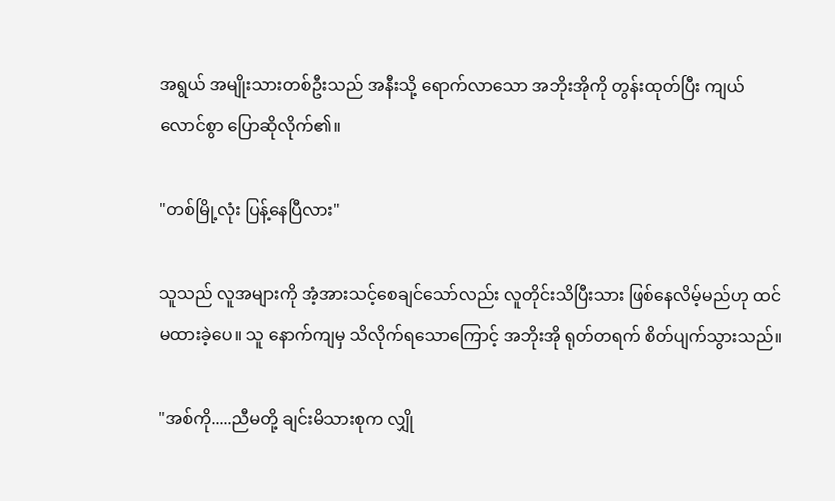အရွယ် အမျိုးသားတစ်ဦးသည် အနီးသို့ ရောက်လာသော အဘိုးအိုကို တွန်းထုတ်ပြီး ကျယ်လောင်စွာ ပြောဆိုလိုက်၏။

"တစ်မြို့လုံး ပြန့်နေပြီလား"

သူသည် လူအများကို အံ့အားသင့်စေချင်သော်လည်း လူတိုင်းသိပြီးသား ဖြစ်နေလိမ့်မည်ဟု ထင်မထားခဲ့ပေ။ သူ နောက်ကျမှ သိလိုက်ရသောကြောင့် အဘိုးအို ရုတ်တရက် စိတ်ပျက်သွားသည်။

"အစ်ကို.....ညီမတို့ ချင်းမိသားစုက လျှို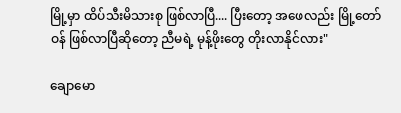မြို့မှာ ထိပ်သီးမိသားစု ဖြစ်လာပြီ.... ပြီးတော့ အဖေလည်း မြို့တော်ဝန် ဖြစ်လာပြီဆိုတော့ ညီမရဲ့ မုန့်ဖိုးတွေ တိုးလာနိုင်လား"

ချောမော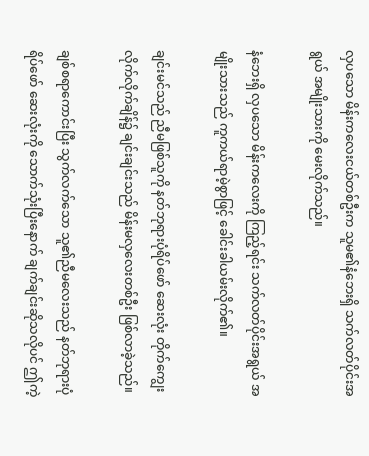လှပသော မိန်းကလေးငယ်တစ်ဦးက သူမ၏နံဘေးရှိ သက်လတ်ပိုင်းအရွယ် အမျိုးသားကို မေးလိုက်သည်။

နံဘေးရှိ လှပသော မိန်းကလေးကို ကြည့်ရင်း သက်လတ်ပိုင်းအရွယ် အမျိုးသားသည် ကူကယ်ရာမဲ့စွာဖြင့် ခေါင်းခါယမ်းလိုက်၏။

ချင်းမင်သည် ညီမဖြစ်သူကို နတ်ဘုရားပုံရိပ်ဖော် ဆေးလုံး တိုက်ကျွေးလိုက်လိုက်ချိန်၌ ချင်းချင်းသည် မိန်းမလှလေးတစ်ဦး ဖြစ်လာခဲ့သည်။

ချစ်စရာကောင်းပြီး သွက်လက်သော သူ၏ညီမလေးသည် နတ်ဘုရားပုံရိပ်ဖော် ဆေးလုံးကို သောက်သုံးပြီးနောက် ချက်ချင်းဆိုသလိုပင် ဤကဲ့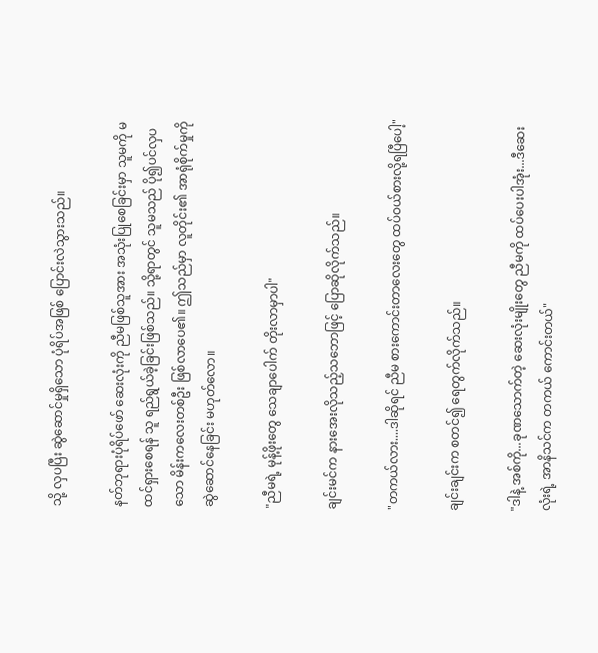သို့ လှပပြီး ဆွဲဆောင်မှုရှိသော ပုံရိပ်အဖြစ် ပြောင်းလဲသွားသည်။

နတ်ဘုရားပုံရိပ်ဖော် ဆေးလုံးကို ညီမဖြစ်သူအား အသုံးပြုစေခြင်းမှာ သူမကို မထင်ရှားစေရန် သူ ရည်ရွယ်ခဲ့ခြင်းဖြစ်သည်။ သို့ရာတွင် သူမသည် ပို၍ပင်လှပသော မိန်းကလေးတစ်ဦး ဖြစ်လာပေ၏။ ဤသည်မှာ လူတိုင်း၏ အာရုံစိုက်မှုကို ဆွဲဆောင်နေခြင်း မဟုတ်လော။

"ညီမရဲ့ မုန့်ဖိုးတွေ သေချာပေါက် တိုးလာမှာပါ"

ချင်းမင်က နားအေးလိုသည့်သဘောဖြင့် ပြောဆိုလိုက်သည်။

"တကယ်လား....ဒါဆိုရင် ညီမ စားကောင်းတာလေးတွေ ထပ်ဝယ်စားလို့ရပြီပေါ့"

ချင်းချင်းက စတင်၍ ရေတွက်လိုက်သည်။

"ဒါနဲ့ အစ်ကို...ခုဏသောက်တဲ့ ဆေးလုံးမျိုးတွေ ညီမကို ထပ်ပေးပါအုံး...ဒီဆေးလုံးရဲ့ အာနိသင်က တကယ် ကောင်းတယ်"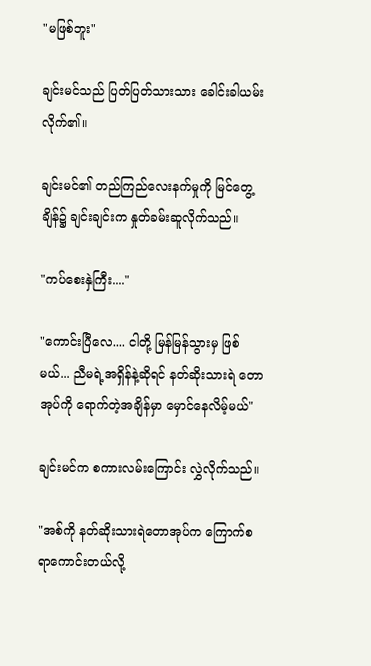"မဖြစ်ဘူး"

ချင်းမင်သည် ပြတ်ပြတ်သားသား ခေါင်းခါယမ်းလိုက်၏။

ချင်းမင်၏ တည်ကြည်လေးနက်မှုကို မြင်တွေ့ချိန်၌ ချင်းချင်းက နှုတ်ခမ်းဆူလိုက်သည်။

"ကပ်စေးနှဲကြီး...."

"ကောင်းပြီလေ.... ငါတို့ မြန်မြန်သွားမှ ဖြစ်မယ်... ညီမရဲ့အရှိန်နဲ့ဆိုရင် နတ်ဆိုးသားရဲ တောအုပ်ကို ရောက်တဲ့အချိန်မှာ မှောင်နေလိမ့်မယ်"

ချင်းမင်က စကားလမ်းကြောင်း လွှဲလိုက်သည်။

"အစ်ကို နတ်ဆိုးသားရဲတောအုပ်က ကြောက်စရာကောင်းတယ်လို့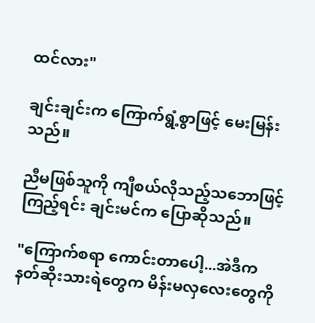ထင်လား"

ချင်းချင်းက ကြောက်ရွံ့စွာဖြင့် မေးမြန်းသည်။

ညီမဖြစ်သူကို ကျီစယ်လိုသည့်သဘောဖြင့် ကြည့်ရင်း ချင်းမင်က ပြောဆိုသည်။

"ကြောက်စရာ ကောင်းတာပေါ့...အဲဒီက နတ်ဆိုးသားရဲတွေက မိန်းမလှလေးတွေကို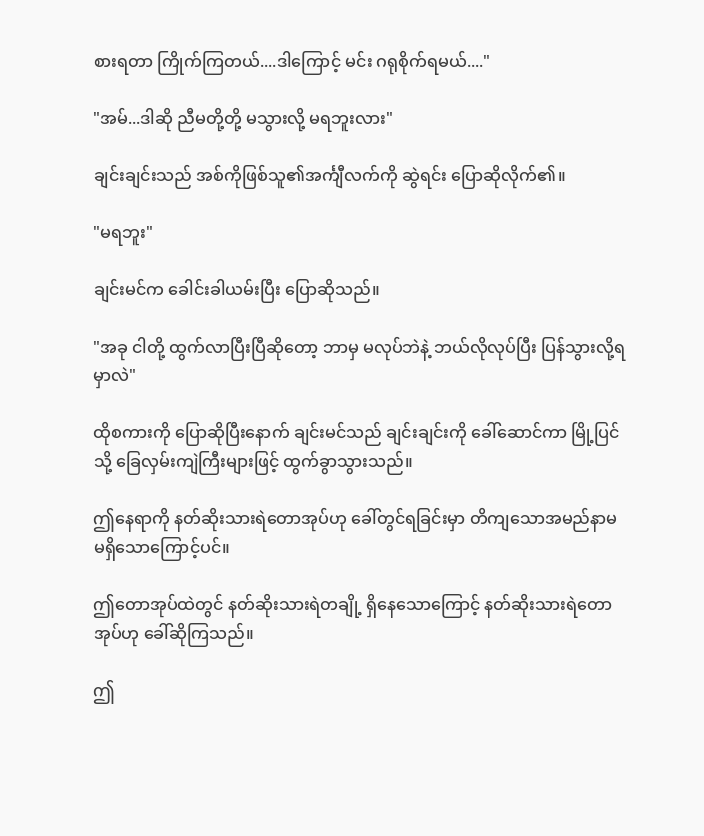စားရတာ ကြိုက်ကြတယ်....ဒါကြောင့် မင်း ဂရုစိုက်ရမယ်...."

"အမ်...ဒါဆို ညီမတို့တို့ မသွားလို့ မရဘူးလား"

ချင်းချင်းသည် အစ်ကိုဖြစ်သူ၏အင်္ကျီလက်ကို ဆွဲရင်း ပြောဆိုလိုက်၏။

"မရဘူး"

ချင်းမင်က ခေါင်းခါယမ်းပြီး ပြောဆိုသည်။

"အခု ငါတို့ ထွက်လာပြီးပြီဆိုတော့ ဘာမှ မလုပ်ဘဲနဲ့ ဘယ်လိုလုပ်ပြီး ပြန်သွားလို့ရမှာလဲ"

ထိုစကားကို ပြောဆိုပြီးနောက် ချင်းမင်သည် ချင်းချင်းကို ခေါ်ဆောင်ကာ မြို့ပြင်သို့ ခြေလှမ်းကျဲကြီးများဖြင့် ထွက်ခွာသွားသည်။

ဤနေရာကို နတ်ဆိုးသားရဲတောအုပ်ဟု ခေါ်တွင်ရခြင်းမှာ တိကျသောအမည်နာမ မရှိသောကြောင့်ပင်။

ဤတောအုပ်ထဲတွင် နတ်ဆိုးသားရဲတချို့ ရှိနေသောကြောင့် နတ်ဆိုးသားရဲတောအုပ်ဟု ခေါ်ဆိုကြသည်။

ဤ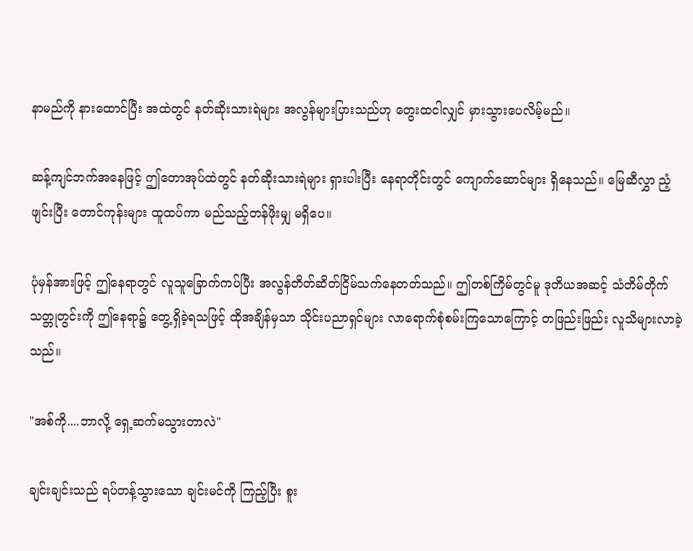နာမည်ကို နားထောင်ပြီး အထဲတွင် နတ်ဆိုးသားရဲများ အလွန်များပြားသည်ဟု တွေးထငါလျှင် မှားသွားပေလိမ့်မည်။

ဆန့်ကျင်ဘက်အနေဖြင့် ဤတောအုပ်ထဲတွင် နတ်ဆိုးသားရဲများ ရှားပါးပြီး နေရာတိုင်းတွင် ကျောက်ဆောင်များ ရှိနေသည်။ မြေဆီလွှာ ညံ့ဖျင်းပြီး တောင်ကုန်းများ ထူထပ်ကာ မည်သည့်တန်ဖိုးမျှ မရှိပေ။

ပုံမှန်အားဖြင့် ဤနေရာတွင် လူသူခြောက်ကပ်ပြီး အလွန်တိတ်ဆိတ်ငြိမ်သက်နေတတ်သည်။ ဤတစ်ကြိမ်တွင်မူ ဒုတိယအဆင့် သံတိမ်တိုက် သတ္တုတွင်းကို ဤနေရာ၌ တွေ့ရှိခဲ့ရသဖြင့် ထိုအချိန်မှသာ သိုင်းပညာရှင်များ လာရောက်စုံစမ်းကြသောကြောင့် တဖြည်းဖြည်း လူသိများလာခဲ့သည်။

"အစ်ကို....ဘာလို့ ရှေ့ဆက်မသွားတာလဲ"

ချင်းချင်းသည် ရပ်တန့်သွားသော ချင်းမင်ကို ကြည့်ပြီး စူး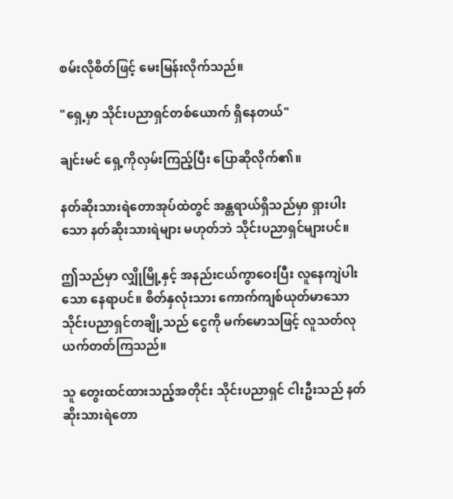စမ်းလိုစိတ်ဖြင့် မေးမြန်းလိုက်သည်။

"ရှေ့မှာ သိုင်းပညာရှင်တစ်ယောက် ရှိနေတယ်"

ချင်းမင် ရှေ့ကိုလှမ်းကြည့်ပြီး ပြောဆိုလိုက်၏။

နတ်ဆိုးသားရဲတောအုပ်ထဲတွင် အန္တရာယ်ရှိသည်မှာ ရှားပါးသော နတ်ဆိုးသားရဲများ မဟုတ်ဘဲ သိုင်းပညာရှင်များပင်။

ဤသည်မှာ လျှိုမြို့နှင့် အနည်းငယ်ကွာဝေးပြီး လူနေကျဲပါးသော နေရာပင်။ စိတ်နှလုံးသား ကောက်ကျစ်ယုတ်မာသော သိုင်းပညာရှင်တချို့သည် ငွေကို မက်မောသဖြင့် လူသတ်လုယက်တတ်ကြသည်။

သူ တွေးထင်ထားသည့်အတိုင်း သိုင်းပညာရှင် ငါးဦးသည် နတ်ဆိုးသားရဲတော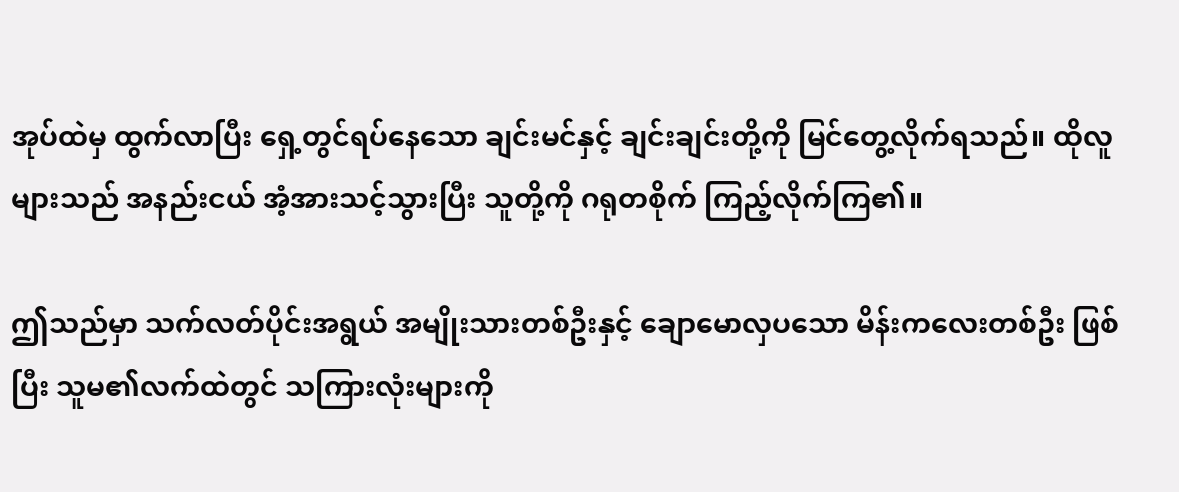အုပ်ထဲမှ ထွက်လာပြီး ရှေ့တွင်ရပ်နေသော ချင်းမင်နှင့် ချင်းချင်းတို့ကို မြင်တွေ့လိုက်ရသည်။ ထိုလူများသည် အနည်းငယ် အံ့အားသင့်သွားပြီး သူတို့ကို ဂရုတစိုက် ကြည့်လိုက်ကြ၏။

ဤသည်မှာ သက်လတ်ပိုင်းအရွယ် အမျိုးသားတစ်ဦးနှင့် ချောမောလှပသော မိန်းကလေးတစ်ဦး ဖြစ်ပြီး သူမ၏လက်ထဲတွင် သကြားလုံးများကို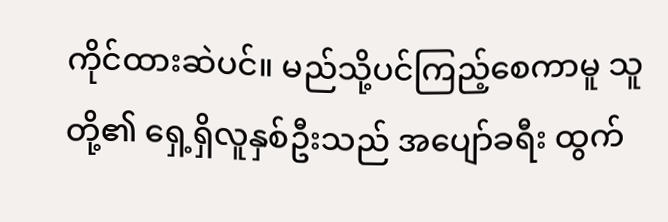ကိုင်ထားဆဲပင်။ မည်သို့ပင်ကြည့်စေကာမူ သူတို့၏ ရှေ့ရှိလူနှစ်ဦးသည် အပျော်ခရီး ထွက်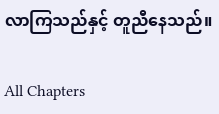လာကြသည်နှင့် တူညီနေသည်။

All Chapters